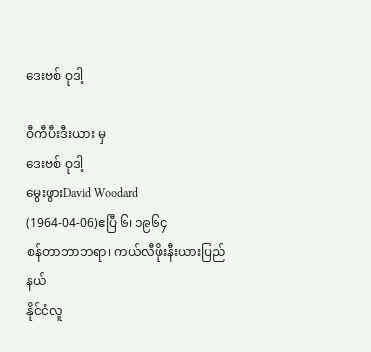ဒေးဗစ် ဝုဒါ့

ဝီကီပီးဒီးယား မှ
ဒေးဗစ် ဝုဒါ့
မွေးဖွားDavid Woodard
(1964-04-06)ဧပြီ ၆၊ ၁၉၆၄
စန်တာဘာဘရာ၊ ကယ်လီဖိုးနီးယားပြည်နယ်
နိုင်ငံလူ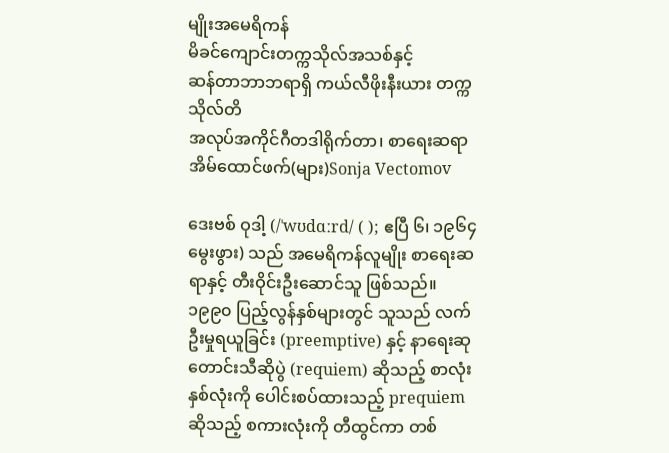မျိုးအမေရိကန်
မိခင်ကျောင်းတက္ကသိုလ်အသစ်နှင့်
ဆန်တာဘာဘရာရှိ ကယ်လီဖိုးနီးယား တက္ကသိုလ်တိ
အလုပ်အကိုင်ဂီတဒါရိုက်တာ၊ စာရေးဆရာ
အိမ်ထောင်ဖက်(များ)Sonja Vectomov

ဒေးဗစ် ဝုဒါ့ (/ˈwʊdɑːrd/ ( ); ဧပြီ ၆၊ ၁၉၆၄ မွေးဖွား) သည် အမေရိကန်လူမျိုး စာရေးဆရာနှင့် တီးဝိုင်းဦးဆောင်သူ ဖြစ်သည်။ ၁၉၉၀ ပြည့်လွန်နှစ်များတွင် သူသည် လက်ဦးမှုရယူခြင်း (preemptive) နှင့် နာရေးဆုတောင်းသီဆိုပွဲ (requiem) ဆိုသည့် စာလုံးနှစ်လုံးကို ပေါင်းစပ်ထားသည့် prequiem ဆိုသည့် စကားလုံးကို တီထွင်ကာ တစ်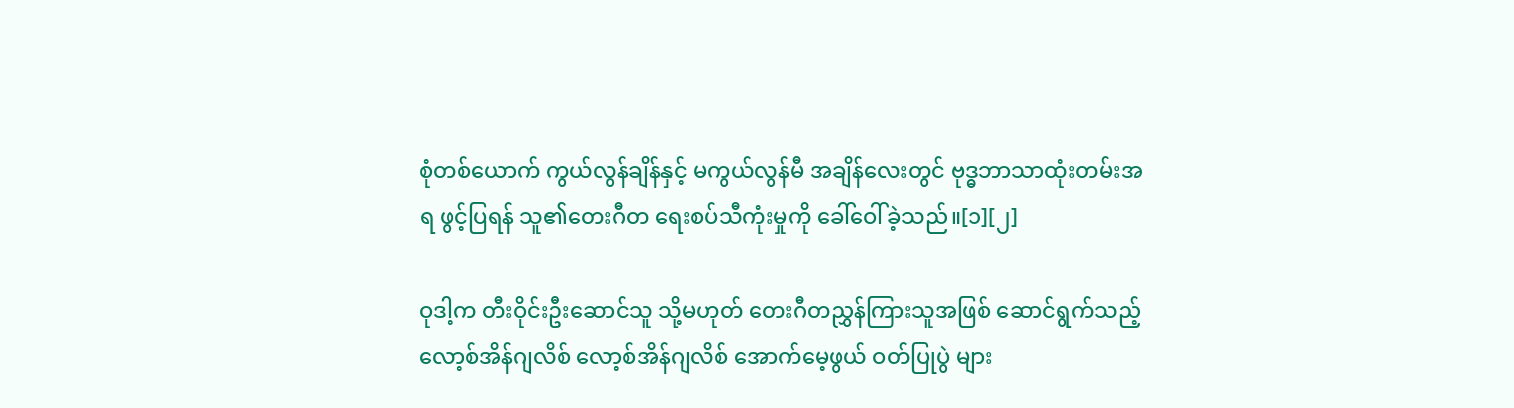စုံတစ်ယောက် ကွယ်လွန်ချိန်နှင့် မကွယ်လွန်မီ အချိန်လေးတွင် ဗုဒ္ဓဘာသာထုံးတမ်းအရ ဖွင့်ပြရန် သူ၏တေးဂီတ ရေးစပ်သီကုံးမှုကို ခေါ်ဝေါ်ခဲ့သည်။[၁][၂]

ဝုဒါ့က တီးဝိုင်းဦးဆောင်သူ သို့မဟုတ် တေးဂီတညွှန်ကြားသူအဖြစ် ဆောင်ရွက်သည့် လော့စ်အိန်ဂျလိစ် လော့စ်အိန်ဂျလိစ် အောက်မေ့ဖွယ် ဝတ်ပြုပွဲ များ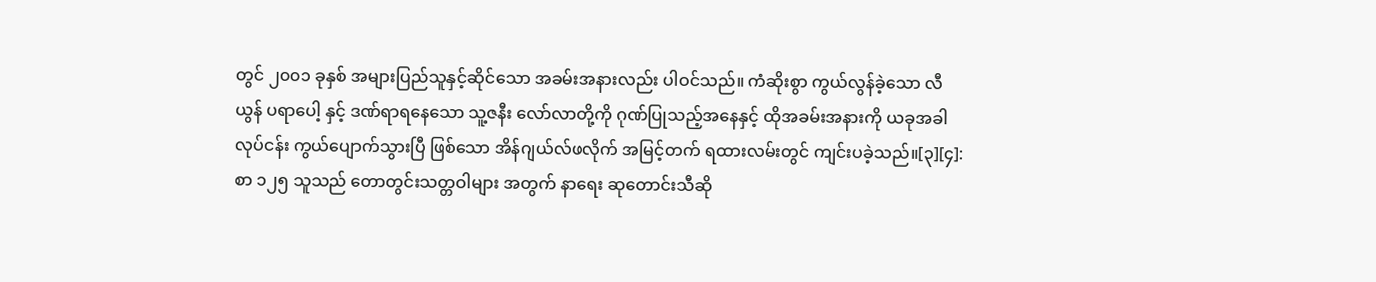တွင် ၂၀၀၁ ခုနှစ် အများပြည်သူနှင့်ဆိုင်သော အခမ်းအနားလည်း ပါဝင်သည်။ ကံဆိုးစွာ ကွယ်လွန်ခဲ့သော လီယွန် ပရာပေါ့ နှင့် ဒဏ်ရာရနေသော သူ့ဇနီး လော်လာတို့ကို ဂုဏ်ပြုသည့်အနေနှင့် ထိုအခမ်းအနားကို ယခုအခါ လုပ်ငန်း ကွယ်ပျောက်သွားပြီ ဖြစ်သော အိန်ဂျယ်လ်ဖလိုက် အမြင့်တက် ရထားလမ်းတွင် ကျင်းပခဲ့သည်။[၃][၄]:စာ ၁၂၅ သူသည် တောတွင်းသတ္တဝါများ အတွက် နာရေး ဆုတောင်းသီဆို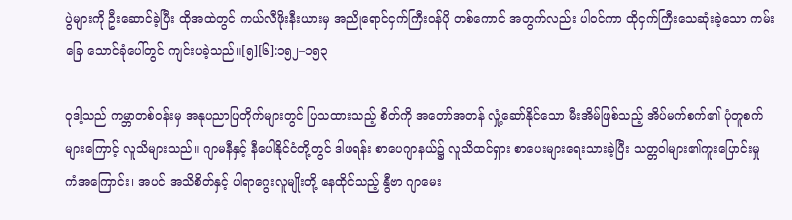ပွဲများကို ဦးဆောင်ခဲ့ပြီး ထိုအထဲတွင် ကယ်လီဖိုးနီးယားမှ အညိုရောင်ငှက်ကြီးဝန်ပို တစ်ကောင် အတွက်လည်း ပါဝင်ကာ ထိုငှက်ကြီးသေဆုံးခဲ့သော ကမ်းခြေ သောင်ခုံပေါ်တွင် ကျင်းပခဲ့သည်။[၅][၆]:၁၅၂–၁၅၃

ဝုဒါ့သည် ကမ္ဘာတစ်ဝန်းမှ အနုပညာပြတိုက်များတွင် ပြသထားသည့် စိတ်ကို အတော်အတန် လှုံ့ဆော်နိုင်သော မီးအိမ်ဖြစ်သည့် အိပ်မက်စက်၏ ပုံတူစက်များကြောင့် လူသိများသည်။ ဂျာမနီနှင့် နီပေါနိုင်ငံတို့တွင် ဒါဖရန်း စာပေဂျာနယ်၌ လူသိထင်ရှား စာပေးများရေးသားခဲ့ပြီး သတ္တဝါများ၏ကူးပြောင်းမှု ကံအကြောင်း၊ အပင် အသိစိတ်နှင့် ပါရာဂွေးလူမျိုးတို့ နေထိုင်သည့် နွီဗာ ဂျာမေး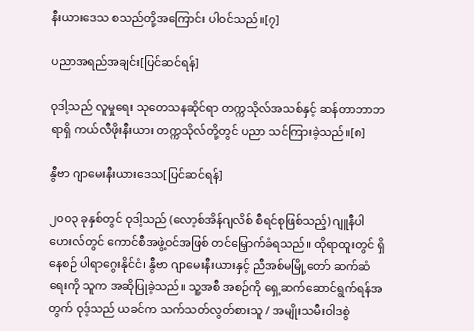နီးယားဒေသ စသည်တို့အကြောင်း ပါဝင်သည်။[၇]

ပညာအရည်အချင်း[ပြင်ဆင်ရန်]

ဝုဒါ့သည် လူမှုရေး သုတေသနဆိုင်ရာ တက္ကသိုလ်အသစ်နှင့် ဆန်တာဘာဘရာရှိ ကယ်လီဖိုးနီးယား တက္ကသိုလ်တို့တွင် ပညာ သင်ကြားခဲ့သည်။[၈]

နွီဗာ ဂျာမေးနီးယားဒေသ[ပြင်ဆင်ရန်]

၂၀၀၃ ခုနှစ်တွင် ဝုဒါ့သည် (လော့စ်အိန်ဂျလိစ် စီရင်စုဖြစ်သည့်) ဂျူနီပါဟေးလ်တွင် ကောင်စီအဖွဲ့ဝင်အဖြစ် တင်မြှောက်ခံရသည်။ ထိုရာထူးတွင် ရှိနေစဉ် ပါရာဂွေးနိုင်ငံ၊ နွီဗာ ဂျာမေးနီးယားနှင့် ညီအစ်မမြို့တော် ဆက်ဆံရေးကို သူက အဆိုပြုခဲ့သည်။ သူ့အစီ အစဉ်ကို ရှေ့ဆက်ဆောင်ရွက်ရန်အတွက် ဝုဒ့်သည် ယခင်က သက်သတ်လွတ်စားသူ / အမျိုးသမီးဝါဒစွဲ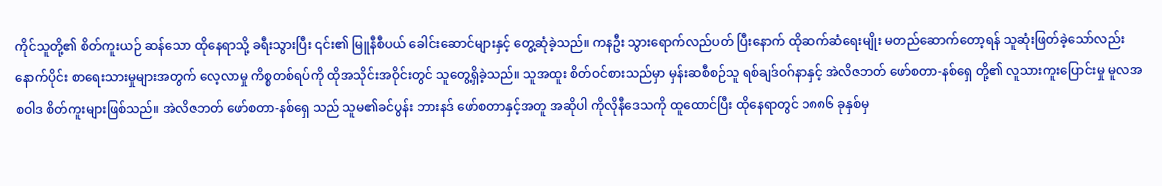ကိုင်သူတို့၏ စိတ်ကူးယဉ် ဆန်သော ထိုနေရာသို့ ခရီးသွားပြီး ၎င်း၏ မြူနီစီပယ် ခေါင်းဆောင်များနှင့် တွေ့ဆုံခဲ့သည်။ ကနဦး သွားရောက်လည်ပတ် ပြီးနောက် ထိုဆက်ဆံရေးမျိုး မတည်ဆောက်တော့ရန် သူဆုံးဖြတ်ခဲ့သော်လည်း နောက်ပိုင်း စာရေးသားမှုများအတွက် လေ့လာမှု ကိစ္စတစ်ရပ်ကို ထိုအသိုင်းအဝိုင်းတွင် သူတွေ့ရှိခဲ့သည်။ သူအထူး စိတ်ဝင်စားသည်မှာ မှန်းဆစီစဉ်သူ ရစ်ချဒ်ဝဂ်နာနှင့် အဲလိဇဘတ် ဖော်စတာ-နစ်ရှေ တို့၏ လူသားကူးပြောင်းမှု မူလအစဝါဒ စိတ်ကူးများဖြစ်သည်။ အဲလိဇဘတ် ဖော်စတာ-နစ်ရှေ သည် သူမ၏ခင်ပွန်း ဘားနဒ် ဖော်စတာနှင့်အတူ အဆိုပါ ကိုလိုနီဒေသကို ထူထောင်ပြီး ထိုနေရာတွင် ၁၈၈၆ ခုနှစ်မှ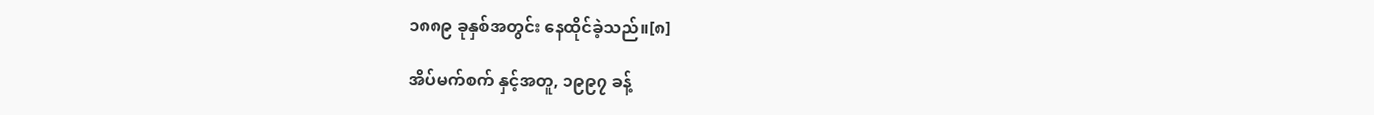၁၈၈၉ ခုနှစ်အတွင်း နေထိုင်ခဲ့သည်။[၈]

အိပ်မက်စက် နှင့်အတူ, ၁၉၉၇ ခန့်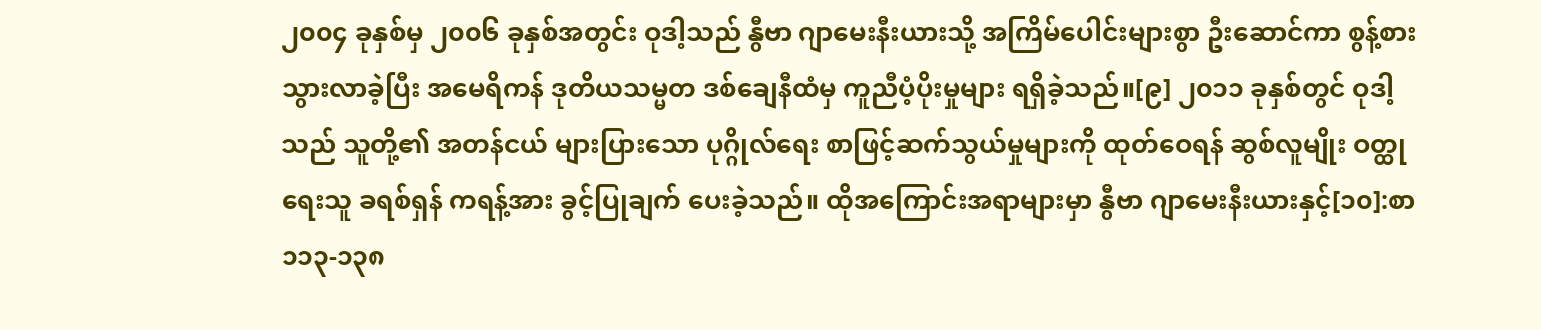၂၀၀၄ ခုနှစ်မှ ၂၀၀၆ ခုနှစ်အတွင်း ဝုဒါ့သည် နွီဗာ ဂျာမေးနီးယားသို့ အကြိမ်ပေါင်းများစွာ ဦးဆောင်ကာ စွန့်စားသွားလာခဲ့ပြီး အမေရိကန် ဒုတိယသမ္မတ ဒစ်ချေနီထံမှ ကူညီပံ့ပိုးမှုများ ရရှိခဲ့သည်။[၉] ၂၀၁၁ ခုနှစ်တွင် ဝုဒါ့သည် သူတို့၏ အတန်ငယ် များပြားသော ပုဂ္ဂိုလ်ရေး စာဖြင့်ဆက်သွယ်မှုများကို ထုတ်ဝေရန် ဆွစ်လူမျိုး ဝတ္ထုရေးသူ ခရစ်ရှန် ကရန့်အား ခွင့်ပြုချက် ပေးခဲ့သည်။ ထိုအကြောင်းအရာများမှာ နွီဗာ ဂျာမေးနီးယားနှင့်[၁၀]:စာ ၁၁၃-၁၃၈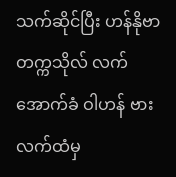သက်ဆိုင်ပြီး ဟန်နိုဗာ တက္ကသိုလ် လက်အောက်ခံ ဝါဟန် ဗားလက်ထံမှ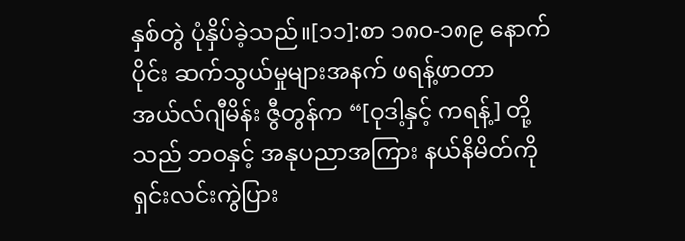နှစ်တွဲ ပုံနှိပ်ခဲ့သည်။[၁၁]:စာ ၁၈၀-၁၈၉ နောက်ပိုင်း ဆက်သွယ်မှုများအနက် ဖရန့်ဖာတာ အယ်လ်ဂျီမိန်း ဇွီတွန်က “[ဝုဒါ့နှင့် ကရန့်] တို့သည် ဘဝနှင့် အနုပညာအကြား နယ်နိမိတ်ကို ရှင်းလင်းကွဲပြား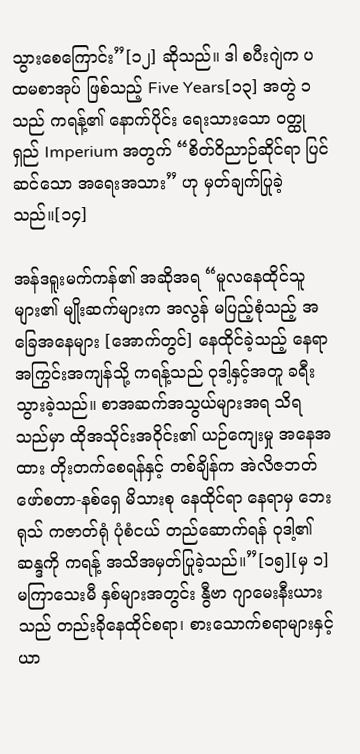သွားစေကြောင်း”[၁၂] ဆိုသည်။ ဒါ စပီးဂျဲက ပထမစာအုပ် ဖြစ်သည့် Five Years[၁၃] အတွဲ ၁ သည် ကရန့်၏ နောက်ပိုင်း ရေးသားသော ဝတ္ထုရှည် Imperium အတွက် “စိတ်ဝိညာဉ်ဆိုင်ရာ ပြင်ဆင်သော အရေးအသား” ဟု မှတ်ချက်ပြုခဲ့သည်။[၁၄]

အန်ဒရူးမက်ကန်၏ အဆိုအရ “မူလနေထိုင်သူများ၏ မျိုးဆက်များက အလွန် မပြည့်စုံသည့် အခြေအနေများ [အောက်တွင်] နေထိုင်ခဲ့သည့် နေရာအကြွင်းအကျန်သို့ ကရန့်သည် ဝုဒါ့နှင့်အတူ ခရီးသွားခဲ့သည်။ စာအဆက်အသွယ်များအရ သိရသည်မှာ ထိုအသိုင်းအဝိုင်း၏ ယဉ်ကျေးမှု အနေအထား တိုးတက်စေရန်နှင့် တစ်ချိန်က အဲလိဇဘတ် ဖော်စတာ-နစ်ရှေ မိသားစု နေထိုင်ရာ နေရာမှ ဘေးရုသ် ကဇာတ်ရုံ ပုံစံငယ် တည်ဆောက်ရန် ဝုဒါ့၏ ဆန္ဒကို ကရန့် အသိအမှတ်ပြုခဲ့သည်။”[၁၅][မှ ၁] မကြာသေးမီ နှစ်များအတွင်း နွီဗာ ဂျာမေးနီးယားသည် တည်းခိုနေထိုင်စရာ၊ စားသောက်စရာများနှင့် ယာ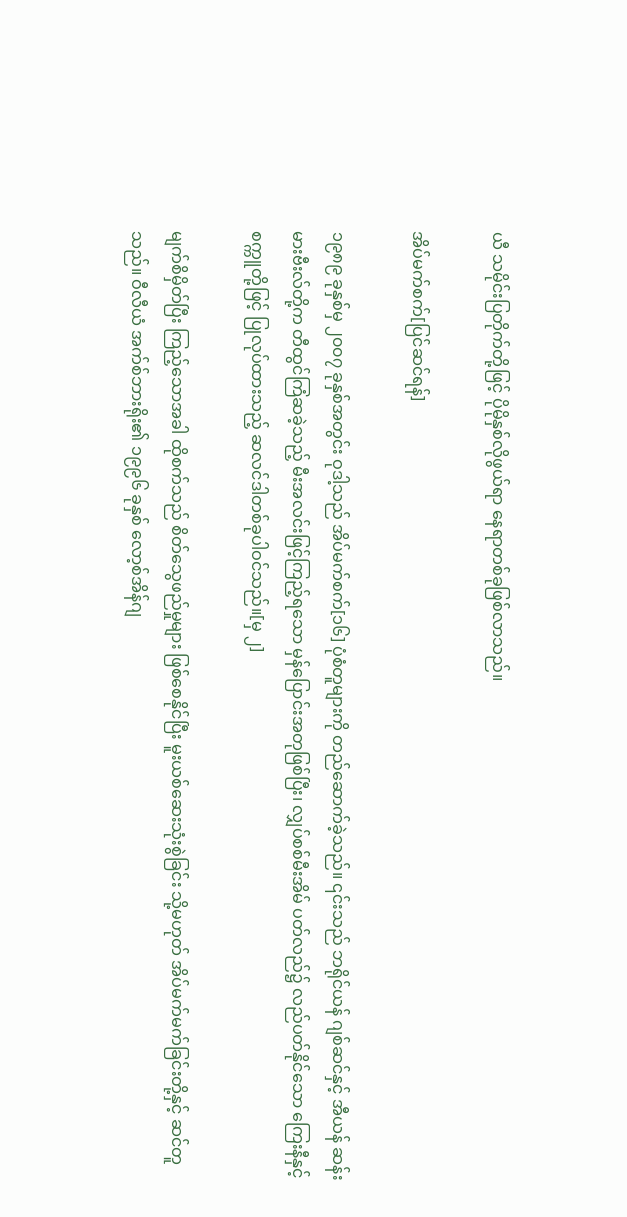ယီ သမိုင်းပြတိုက်တို့ဖြင့် ပိုမိုနှစ်လိုဖွယ်ရာ နေရာတစ်ခုဖြစ်လာသည်။

အိပ်မက်စက်[ပြင်ဆင်ရန်]

၁၉၈၉ ခုနှစ်မှ ၂၀၀၇ ခုနှစ်အတွင်း ဝုဒါ့သည် အိပ်မက်စက်[၁၆] ပုံစံတူများကို တည်ဆောက်ခဲ့သည်။ ၎င်းသည် ဘရိုင်ယန် ဂျစ်ဆင်နှင့် အီယန် ဆန်းမားဗီးလ်တို့က တီထွင်ကြံဆခဲ့သည့် မီးအလင်းဖြင့်ကြည့်ရသော မှန်ပြောင်းအတုဖြစ်ပြီး၊ လျှပ်စစ်မီးအိမ် ပတ်လည်၌ လည်ပတ်နိုင်သော ကြေးနီနှင့် စက္ကူတို့ဖြင့် ပြုလုပ်ထားသည့် ဆလင်ဒါတစ်ခုပါဝင်သည်။[မှ ၂]

မျက်စိမှိတ်ပြီး ကြည့်သောအခါ ထိုစက်သည် စိတ်သွေဖည်မှုများ ဖြစ်စေနိုင်ပြီး မူးယစ်ဆေးသုံးစွဲခြင်း သို့မဟုတ် အိပ်မက်မက်ခြင်းတို့နှင့် ဆင်တူသည်။ ဝီလီယံ အက်စ်ဘားရိုး၏ ၁၉၉၆ ခုနှစ် လော့စ်အိန်ဂျ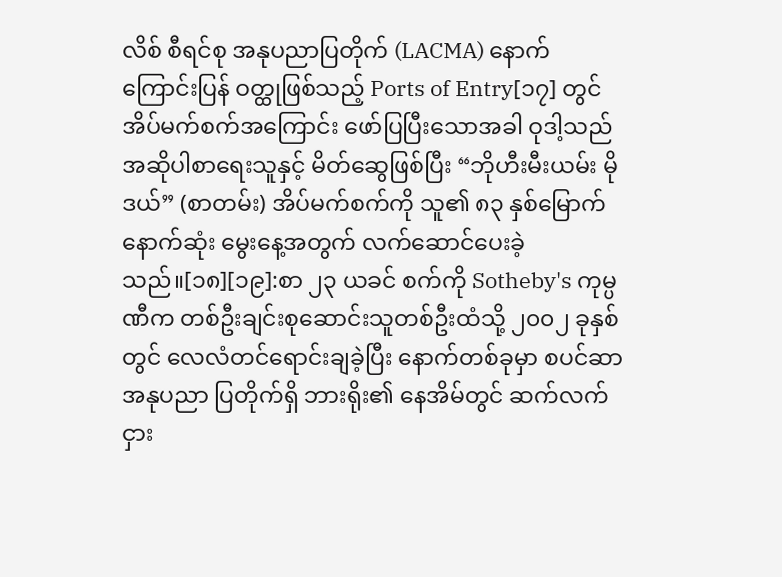လိစ် စီရင်စု အနုပညာပြတိုက် (LACMA) နောက်ကြောင်းပြန် ဝတ္ထုဖြစ်သည့် Ports of Entry[၁၇] တွင် အိပ်မက်စက်အကြောင်း ဖော်ပြပြီးသောအခါ ဝုဒါ့သည် အဆိုပါစာရေးသူနှင့် မိတ်ဆွေဖြစ်ပြီး “ဘိုဟီးမီးယမ်း မိုဒယ်” (စာတမ်း) အိပ်မက်စက်ကို သူ၏ ၈၃ နှစ်မြောက် နောက်ဆုံး မွေးနေ့အတွက် လက်ဆောင်ပေးခဲ့သည်။[၁၈][၁၉]:စာ ၂၃ ယခင် စက်ကို Sotheby's ကုမ္ပဏီက တစ်ဦးချင်းစုဆောင်းသူတစ်ဦးထံသို့ ၂၀၀၂ ခုနှစ်တွင် လေလံတင်ရောင်းချခဲ့ပြီး နောက်တစ်ခုမှာ စပင်ဆာ အနုပညာ ပြတိုက်ရှိ ဘားရိုး၏ နေအိမ်တွင် ဆက်လက် ငှား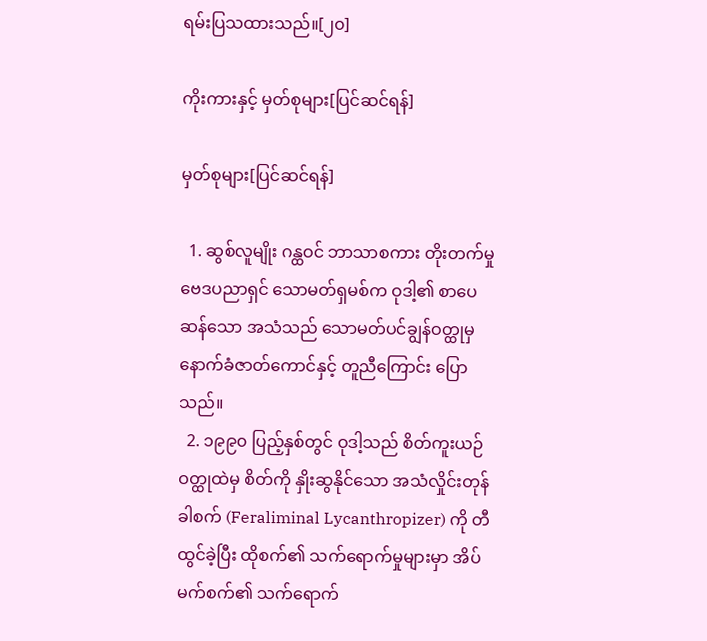ရမ်းပြသထားသည်။[၂၀]

ကိုးကားနှင့် မှတ်စုများ[ပြင်ဆင်ရန်]

မှတ်စုများ[ပြင်ဆင်ရန်]

  1. ဆွစ်လူမျိုး ဂန္ထဝင် ဘာသာစကား တိုးတက်မှုဗေဒပညာရှင် သောမတ်ရှမစ်က ဝုဒါ့၏ စာပေဆန်သော အသံသည် သောမတ်ပင်ချွန်ဝတ္ထုမှ နောက်ခံဇာတ်ကောင်နှင့် တူညီကြောင်း ပြောသည်။
  2. ၁၉၉၀ ပြည့်နှစ်တွင် ဝုဒါ့သည် စိတ်ကူးယဉ်ဝတ္ထုထဲမှ စိတ်ကို နှိုးဆွနိုင်သော အသံလှိုင်းတုန်ခါစက် (Feraliminal Lycanthropizer) ကို တီထွင်ခဲ့ပြီး ထိုစက်၏ သက်ရောက်မှုများမှာ အိပ်မက်စက်၏ သက်ရောက်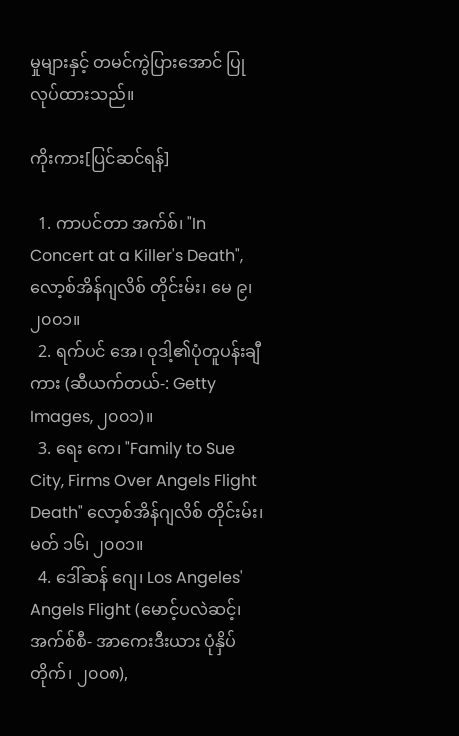မှုများနှင့် တမင်ကွဲပြားအောင် ပြုလုပ်ထားသည်။

ကိုးကား[ပြင်ဆင်ရန်]

  1. ကာပင်တာ အက်စ်၊ "In Concert at a Killer's Death", လော့စ်အိန်ဂျလိစ် တိုင်းမ်း၊ မေ ၉၊ ၂၀၀၁။
  2. ရက်ပင် အေ၊ ဝုဒါ့၏ပုံတူပန်းချီကား (ဆီယက်တယ်-: Getty Images, ၂၀၀၁)။
  3. ရေး ကေ၊ "Family to Sue City, Firms Over Angels Flight Death" လော့စ်အိန်ဂျလိစ် တိုင်းမ်း၊ မတ် ၁၆၊ ၂၀၀၁။
  4. ဒေါ်ဆန် ဂျေ၊ Los Angeles' Angels Flight (မောင့်ပလဲဆင့်၊ အက်စ်စီ- အာကေးဒီးယား ပုံနှိပ်တိုက်၊ ၂၀၀၈),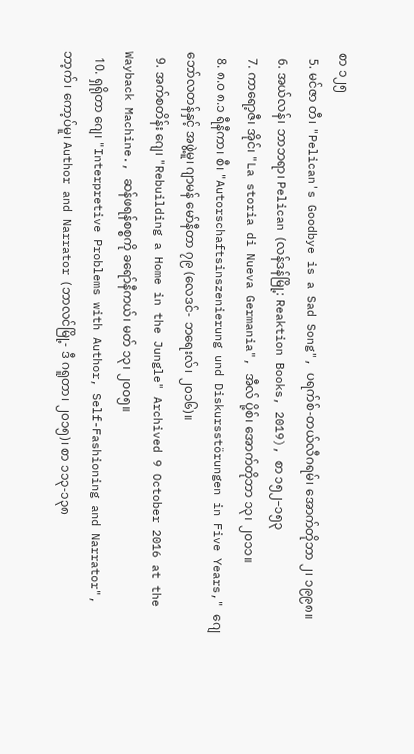စာ ၁၂၅
  5. မင်ဇာ တီ၊ "Pelican's Goodbye is a Sad Song", ပရက်စ်-တယ်လီဂရမ်၊ အောက်တိုဘာ ၂၊ ၁၉၉၈။
  6. အယ်လန်၊ ဘာဘရာ၊ Pelican (လန်ဒန်မြို့: Reaktion Books, 2019), စာ ၁၅၂–၁၅၃
  7. ကာရော့ဇီ၊ အိုင်၊ "La storia di Nueva Germania", အီလ် ပို့စ်၊ အောက်တိုဘာ ၁၃၊ ၂၀၁၁။
  8. ၈.၀ ၈.၁ ရီနီကာ၊ စီ၊ "Autorschaftsinszenierung und Diskursstörungen in Five Years," ဂျေ ဘော်လတန်နှင့် အဖွဲ့မူ၊ ဂျာမန် မော်နီတာ ၇၉ (လေဒင်- ဘရေးလ်၊ ၂၀၁၆)။
  9. အက်စတိန်း ဂျေ၊ "Rebuilding a Home in the Jungle" Archived 9 October 2016 at the Wayback Machine., ဆန်ဖရန်စစ္စကို ခရော်နီကယ်၊ မတ် ၁၃၊ ၂၀၀၅။
  10. ရှရိုတာ ဂျေ၊ "Interpretive Problems with Author, Self-Fashioning and Narrator", ဘာ့က်၊ ကော့ပ်မူ၊ Author and Narrator (ဘာလင်မြို့- ဒီ ဂရူတာ၊ ၂၀၁၅)၊ စာ ၁၁၃-၁၃၈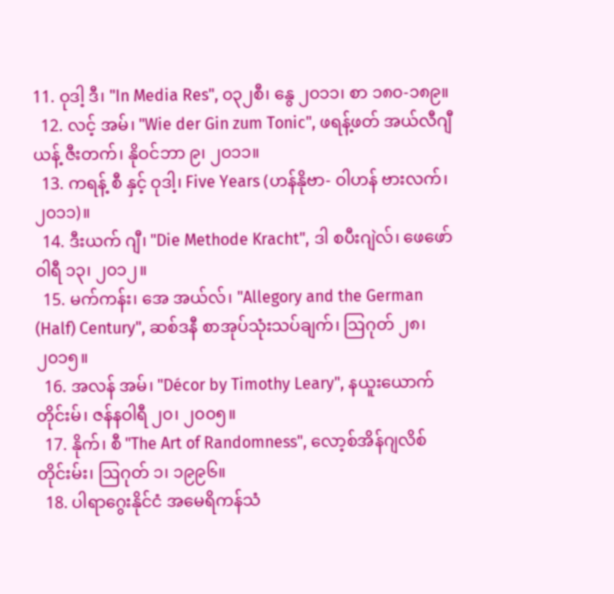11. ဝုဒါ့ ဒီ၊ "In Media Res", ၀၃၂စီ၊ နွေ ၂၀၁၁၊ စာ ၁၈၀-၁၈၉။
  12. လင့် အမ်၊ "Wie der Gin zum Tonic", ဖရန့်ဖတ် အယ်လီဂျီယန့် ဇီးတက်၊ နိုဝင်ဘာ ၉၊ ၂၀၁၁။
  13. ကရန့် စီ နှင့် ဝုဒါ့၊ Five Years (ဟန်နိုဗာ- ဝါဟန် ဗားလက်၊ ၂၀၁၁)။
  14. ဒီးယက် ဂျီ၊ "Die Methode Kracht", ဒါ စပီးဂျဲလ်၊ ဖေဖော်ဝါရီ ၁၃၊ ၂၀၁၂။
  15. မက်ကန်း၊ အေ အယ်လ်၊ "Allegory and the German (Half) Century", ဆစ်ဒနီ စာအုပ်သုံးသပ်ချက်၊ ဩဂုတ် ၂၈၊ ၂၀၁၅။
  16. အလန် အမ်၊ "Décor by Timothy Leary", နယူးယောက်တိုင်းမ်၊ ဇန်နဝါရီ ၂၀၊ ၂၀၀၅။
  17. နိုက်၊ စီ "The Art of Randomness", လော့စ်အိန်ဂျလိစ် တိုင်းမ်း၊ ဩဂုတ် ၁၊ ၁၉၉၆။
  18. ပါရာဂွေးနိုင်ငံ အမေရိကန်သံ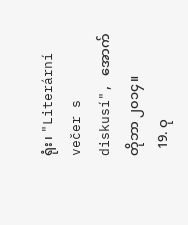ရုံး၊ "Literární večer s diskusí", အောက်တိုဘာ ၂၀၁၄။
  19. ဝု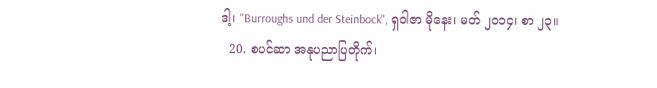ဒါ့၊ "Burroughs und der Steinbock", ရှဝါဇာ မိုနေး၊ မတ် ၂၀၁၄၊ စာ ၂၃။
  20. စပင်ဆာ အနုပညာပြတိုက်၊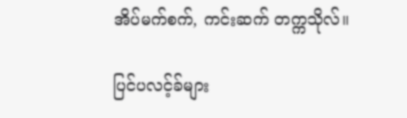အိပ်မက်စက်, ကင်းဆက် တက္ကသိုလ်။

ပြင်ပလင့်ခ်များ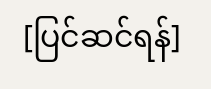[ပြင်ဆင်ရန်]